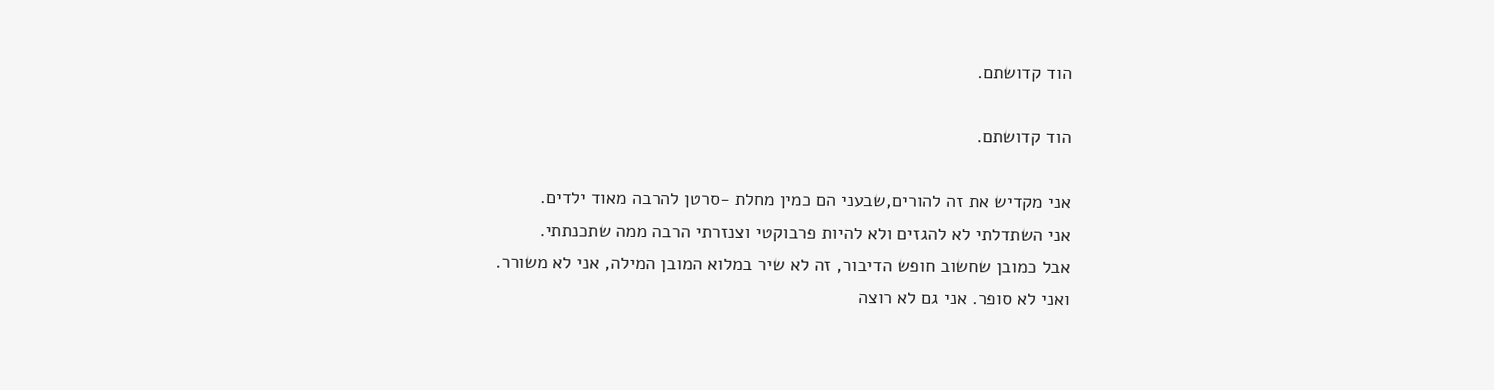הוד קדושתם.

הוד קדושתם.

אני מקדיש את זה להורים,שבעני הם כמין מחלת -סרטן להרבה מאוד ילדים.
אני השתדלתי לא להגזים ולא להיות פרבוקטי וצנזרתי הרבה ממה שתכנתתי.
אבל כמובן שחשוב חופש הדיבור, זה לא שיר במלוא המובן המילה, אני לא משורר.
ואני לא סופר. אני גם לא רוצה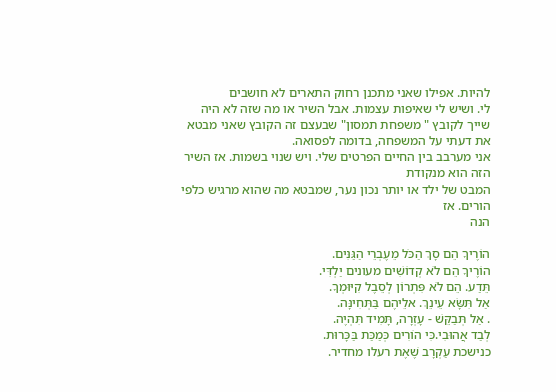להיות. אפילו שאני מתכנן רחוק התארים לא חושבים
לי. ושיש לי שאיפות עצמות. אבל השיר או מה שזה לא היה שייך לקובץ " משפחת תמסון" שבעצם זה הקובץ שאני מבטא את דעתי על המשפחה, בדומה לפסואה.
אני מערבב בין החיים הפרטים שלי. ויש שנוי בשמות. אז השיר הזה הוא מנקודת
המבט של ילד או יותר נכון נער, שמבטא מה שהוא מרגיש כלפי הורים. אז
הנה

הוֹרֶיךָ הֵם סָךְ הַכֹּל מֵעֶבְרֵי הַגַּנִּים.
הוֹרֶיךָ הֵם לֹא קְדוֹשִׁים מעונים יַלְדִּי.
תֵּדַע. הֵם לֹא פִּתְרוֹן לְסֵבֶל קִיּוּמְךָ.
אַל תִּשָּׂא עֵינֵךְ. אלֵיהֶם בַּתְּחִינָּה.
. אַל תְּבַקֵּשׁ - עָזְרָה, תָּמִיד תִּהְיֶה.
לְבַד אֲהוּבִי.כִּי הוֹרִים כְּמַכַּת בַּכָּרוּת.
כנישכת עַקְרָב שֶׁאֶת רעלו מחדיר.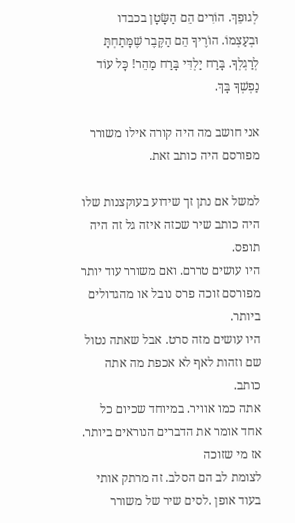לְגוּפֵךְ. הוֹרִים הֵם הַשָּׂטָן בכבדו
וּבְעַצְמוֹ. הוֹרֶיךָ הֵם הַקֶּבֶר שֶׁמָּתַחְתָּ
לְרַגְלְךָ. בָּרַח יַלְדִּי בָּרַח מַהֵר! כָּל עוֹד
נַפְשְׁךָ בָּךְ.

אני חושב מה היה קורה אילו משורר מפורסם היה כותב זאת.

למשל אם נתן זך שידוע בעוקצנות שלו היה כותב שיר שכזה איזה גל זה היה תופס.
היו עושים טררם. ואם משורר עוד יותר מפורסם זוכה פרס נובל או מהגדולים ביותר.
היו עושים מזה סרט. אבל שאתה נטול שם וזהות לאף לא אכפת מה אתה כותב.
אתה כמו אוויר. במיוחד שכיום כל אחד אומר את הדברים הנוראים ביותר. אז מי שזוכה
לצומת לב הם הסלב. זה מרתק אותי בעוד אופן .לסים שיר של משורר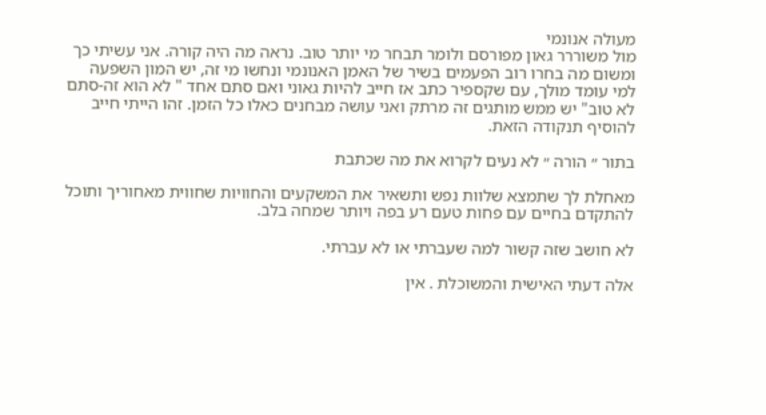מעולה אנונמי
מול משוררר גאון מפורסם ולומר תבחר מי יותר טוב. נראה מה היה קורה. אני עשיתי כך
ומשום מה בחרו רוב הפעמים בשיר של האמן האנונמי ונחשו מי זה, יש המון השפעה
למי עומד מולך, עם שקספיר כתב אז חייב להיות גאוני ואם סתם אחד " לא הוא זה-סתם
לא טוב" יש ממש מותגים זה מרתק ואני עושה מבחנים כאלו כל הזמן. זהו הייתי חייב
להוסיף תנקודה הזאת.

בתור ״ הורה ״ לא נעים לקרוא את מה שכתבת

מאחלת לך שתמצא שלוות נפש ותשאיר את המשקעים והחוויות שחווית מאחוריך ותוכל להתקדם בחיים עם פחות טעם רע בפה ויותר שמחה בלב.

לא חושב שזה קשור למה שעברתי או לא עברתי.

אלה דעתי האישית והמשוכלת . אין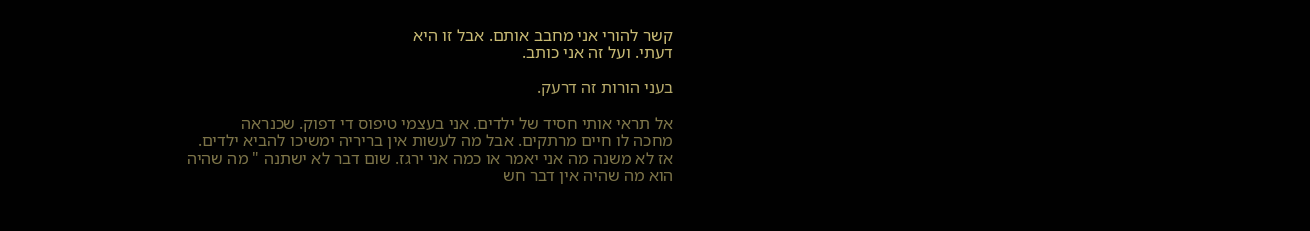קשר להורי אני מחבב אותם. אבל זו היא
דעתי. ועל זה אני כותב.

בעני הורות זה דרעק.

אל תראי אותי חסיד של ילדים. אני בעצמי טיפוס די דפוק. שכנראה
מחכה לו חיים מרתקים. אבל מה לעשות אין בריריה ימשיכו להביא ילדים.
אז לא משנה מה אני יאמר או כמה אני ירגז. שום דבר לא ישתנה " מה שהיה
הוא מה שהיה אין דבר חש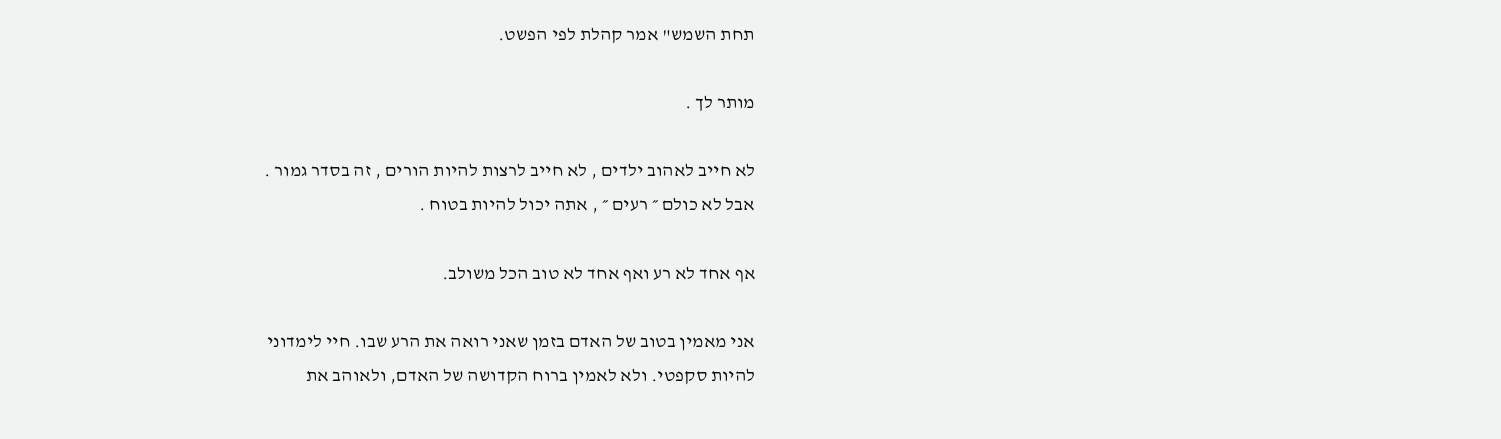תחת השמש" אמר קהלת לפי הפשט.

מותר לך .

לא חייב לאהוב ילדים , לא חייב לרצות להיות הורים , זה בסדר גמור .
אבל לא כולם ״ רעים ״ , אתה יכול להיות בטוח .

אף אחד לא רע ואף אחד לא טוב הכל משולב.

אני מאמין בטוב של האדם בזמן שאני רואה את הרע שבו. חיי לימדוני
להיות סקפטי. ולא לאמין ברוח הקדושה של האדם, ולאוהב את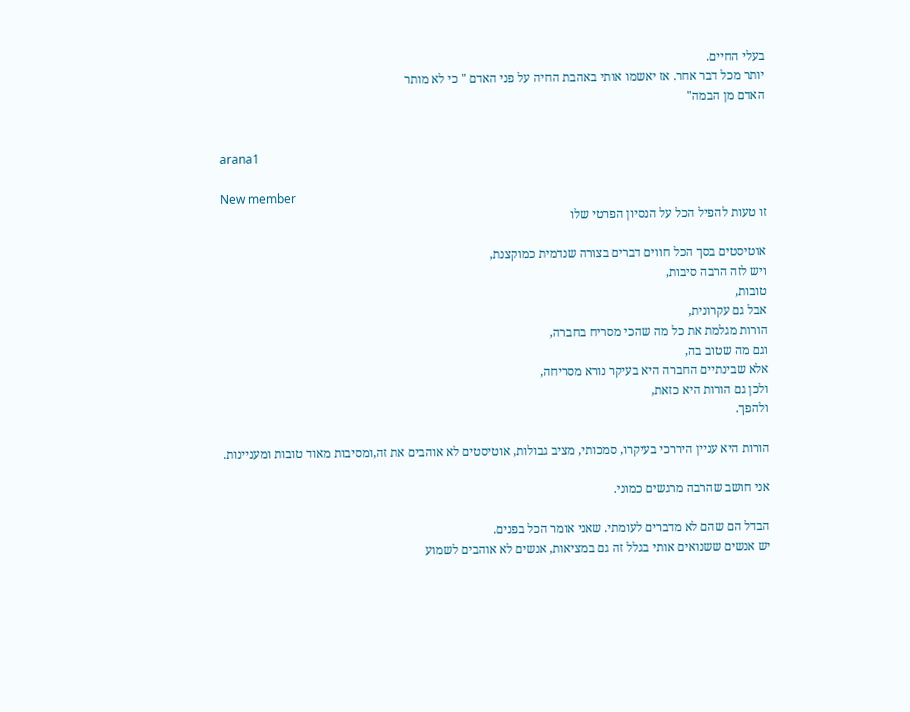בעלי החיים.
יותר מכל דבר אחר. אז יאשמו אותי באהבת החיה על פני האדם " כי לא מותר
האדם מן הבמה"


arana1

New member
זו טעות להפיל הכל על הנסיון הפרטי שלו

אוטיסטים בסך הכל חווים דברים בצורה שנדמית כמוקצנת,
ויש לזה הרבה סיבות,
טובות,
אבל גם עקרונית,
הורות מגלמת את כל מה שהכי מסריח בחברה,
וגם מה שטוב בה,
אלא שבינתיים החברה היא בעיקר נורא מסריחה,
ולכן גם הורות היא כזאת,
ולהפך.

הורות היא עניין היררכי בעיקרו, סמכותי, מציב גבולות, אוטיסטים לא אוהבים את זה,ומסיבות מאוד טובות ומעניינות.

אני חושב שהרבה מרגשים כמוני.

הבדל הם שהם לא מדברים לעומתי. שאני אומר הכל בפנים.
יש אנשים ששנואים אותי בגלל זה גם במציאות, אנשים לא אוהבים לשמוע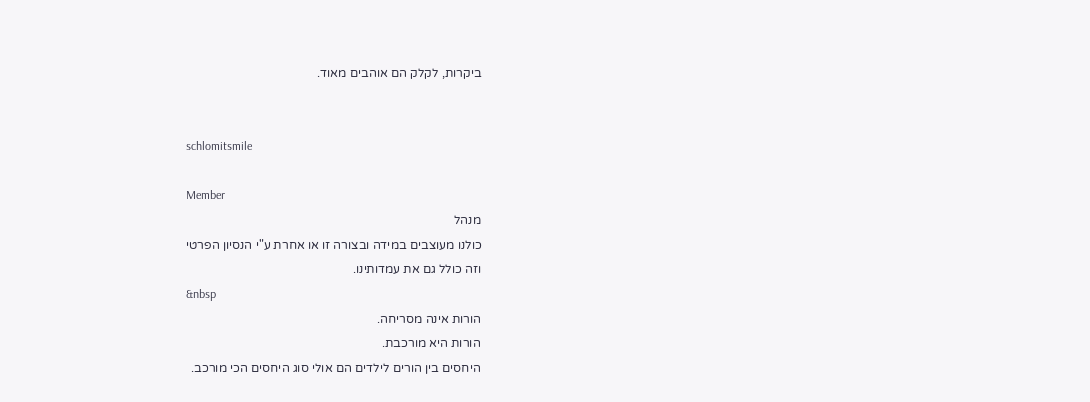ביקרות, לקלק הם אוהבים מאוד.


schlomitsmile

Member
מנהל
כולנו מעוצבים במידה ובצורה זו או אחרת ע"י הנסיון הפרטי
וזה כולל גם את עמדותינו.
&nbsp
הורות אינה מסריחה.
הורות היא מורכבת.
היחסים בין הורים לילדים הם אולי סוג היחסים הכי מורכב.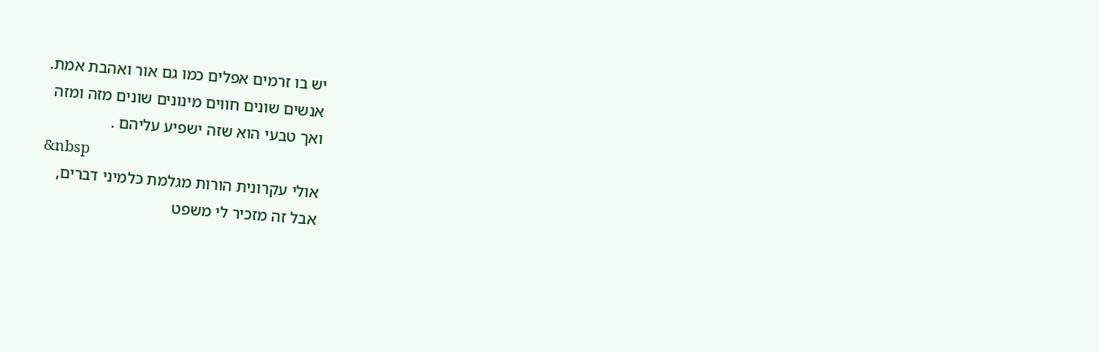יש בו זרמים אפלים כמו גם אור ואהבת אמת.
אנשים שונים חווים מינונים שונים מזה ומזה
ואך טבעי הוא שזה ישפיע עליהם .
&nbsp
אולי עקרונית הורות מגלמת כלמיני דברים,
אבל זה מזכיר לי משפט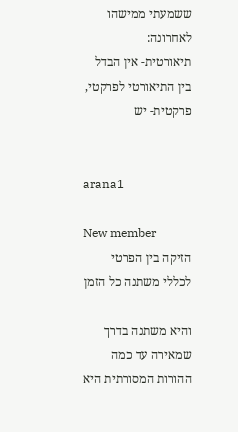ששמעתי ממישהו לאחרונה:
תיאורטית- אין הבדל בין התיאורטי לפרקטי,
פרקטית- יש


arana1

New member
הזיקה בין הפרטי לכללי משתנה כל הזמן

והיא משתנה בדרך שמאירה עד כמה ההורות המסורתית היא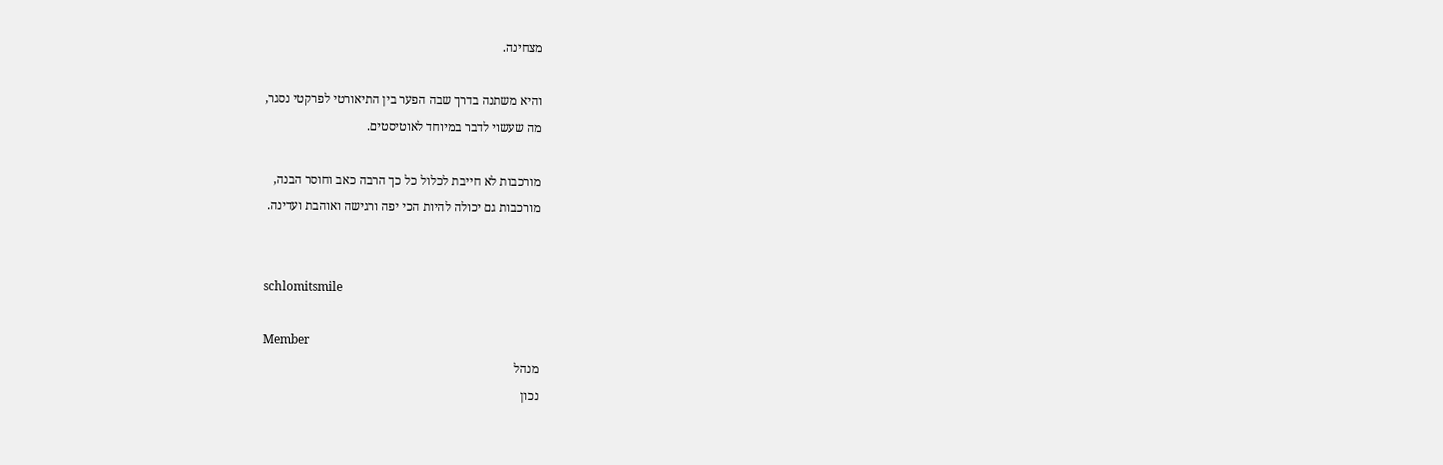מצחינה.

והיא משתנה בדרך שבה הפער בין התיאורטי לפרקטי נסגר,
מה שעשוי לדבר במיוחד לאוטיסטים.

מורכבות לא חייבת לכלול כל כך הרבה כאב וחוסר הבנה,
מורכבות גם יכולה להיות הכי יפה ורגישה ואוהבת ועדינה.


schlomitsmile

Member
מנהל
נכון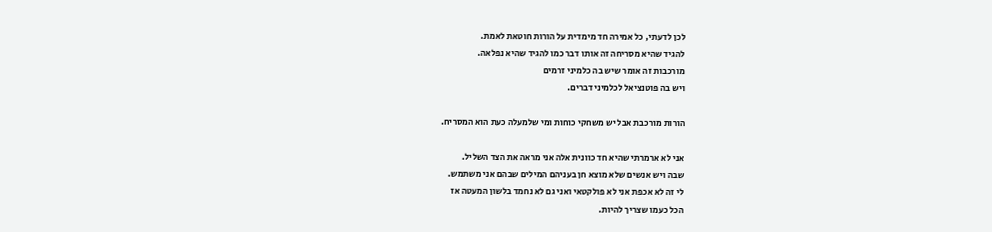לכן לדעתי, כל אמירה חד מימדית על הורות חוטאת לאמת.
להגיד שהיא מסריחה זה אותו דבר כמו להגיד שהיא נפלאה.
מורכבות זה אומר שיש בה כלמיני זרמים
ויש בה פוטנציאל לכלמיני דברים.

הורות מורכבת אבל יש משחקי כוחות ומי שלמעלה כעת הוא המסריח.

אני לא ארמרתי שהיא חד כוונית אלה אני מראה את הצד השליל.
שבה ויש אנשים שלא מוצא חן בעניהם המילים שבהם אני משתמש.
לי זה לא אכפת אני לא פולקטאי ואני גם לא נחמד בלשון המעטה אז
הכל כעמו שצריך להיות.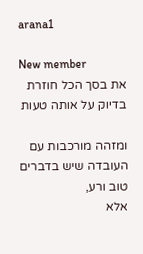arana1

New member
את בסך הכל חוזרת בדיוק על אותה טעות

ומזהה מורכבות עם העובדה שיש בדברים טוב ורע,
אלא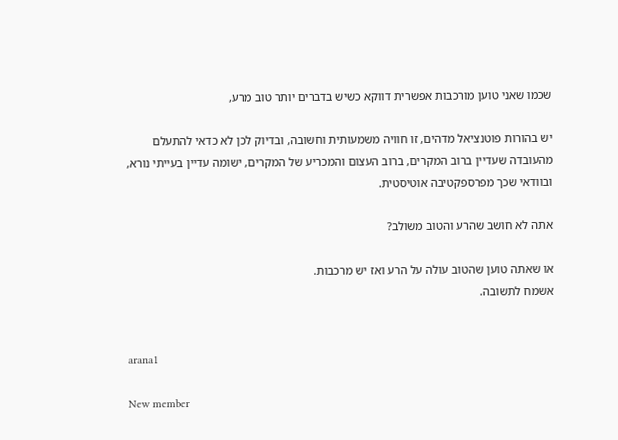שכמו שאני טוען מורכבות אפשרית דווקא כשיש בדברים יותר טוב מרע,

יש בהורות פוטנציאל מדהים, זו חוויה משמעותית וחשובה, ובדיוק לכן לא כדאי להתעלם מהעובדה שעדיין ברוב המקרים, ברוב העצום והמכריע של המקרים, ישומה עדיין בעייתי נורא, ובוודאי שכך מפרספקטיבה אוטיסטית.

אתה לא חושב שהרע והטוב משולב?

או שאתה טוען שהטוב עולה על הרע ואז יש מרכבות.
אשמח לתשובה.


arana1

New member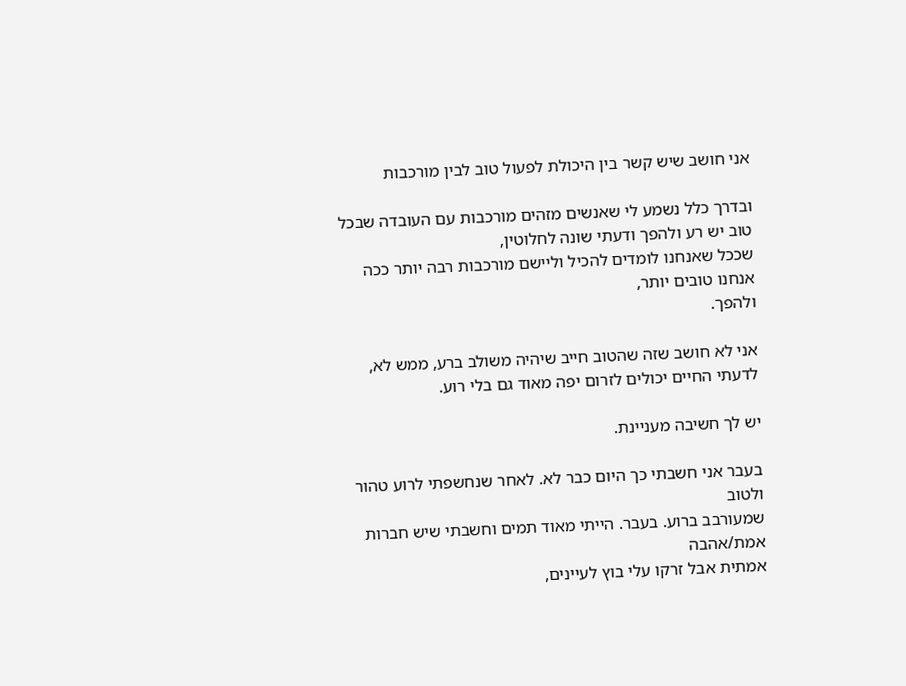אני חושב שיש קשר בין היכולת לפעול טוב לבין מורכבות

ובדרך כלל נשמע לי שאנשים מזהים מורכבות עם העובדה שבכל טוב יש רע ולהפך ודעתי שונה לחלוטין,
שככל שאנחנו לומדים להכיל וליישם מורכבות רבה יותר ככה אנחנו טובים יותר,
ולהפך.

אני לא חושב שזה שהטוב חייב שיהיה משולב ברע, ממש לא, לדעתי החיים יכולים לזרום יפה מאוד גם בלי רוע.

יש לך חשיבה מעניינת.

בעבר אני חשבתי כך היום כבר לא. לאחר שנחשפתי לרוע טהור ולטוב
שמעורבב ברוע. בעבר. הייתי מאוד תמים וחשבתי שיש חברות אמת/אהבה
אמתית אבל זרקו עלי בוץ לעיינים,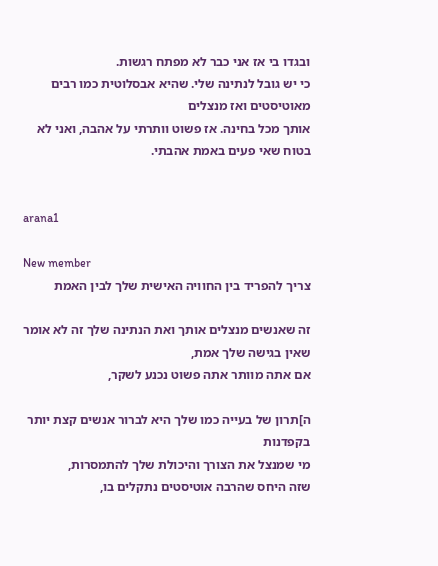ובגדו בי אז אני כבר לא מפתח רגשות.
כי יש גובל לנתינה שלי. שהיא אבסלוטית כמו רבים מאוטיסטים ואז מנצלים
אותך מכל בחינה. אז פשוט וותרתי על אהבה, ואני לא בטוח שאי פעים באמת אהבתי.


arana1

New member
צריך להפריד בין החוויה האישית שלך לבין האמת

זה שאנשים מנצלים אותך ואת הנתינה שלך זה לא אומר שאין בגישה שלך אמת,
אם אתה מוותר אתה פשוט נכנע לשקר,

ה]תרון של בעייה כמו שלך היא לברור אנשים קצת יותר בקפדנות
מי שמנצל את הצורך והיכולת שלך להתמסרות,
שזה היחס שהרבה אוטיסטים נתקלים בו,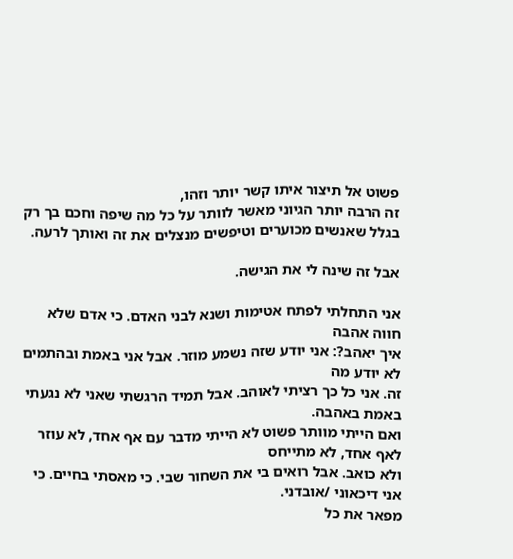פשוט אל תיצור איתו קשר יותר וזהו,
זה הרבה יותר הגיוני מאשר לוותר על כל מה שיפה וחכם בך רק בגלל שאנשים מכוערים וטיפשים מנצלים את זה ואותך לרעה.

אבל זה שינה לי את הגישה.

אני התחלתי לפתח אטימות ושנא לבני האדם. כי אדם שלא חווה אהבה
איך יאהב?: אני יודע שזה נשמע מוזר. אבל אני באמת ובהתמים לא יודע מה
זה. אני כל כך רציתי לאוהב. אבל תמיד הרגשתי שאני לא נגעתי באמת באהבה.
ואם הייתי מוותר פשוט לא הייתי מדבר עם אף אחד, לא עוזר לאף אחד, לא מתייחס
ולא כואב. אבל רואים בי את השחור שבי. כי מאסתי בחיים. כי אני דיכאוני /אובדני.
מפאר את כל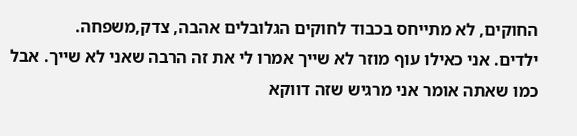החוקים, לא מתייחס בכבוד לחוקים הגלובלים אהבה, צדק,משפחה.
ילדים. אני כאילו עוף מוזר לא שייך אמרו לי את זה הרבה שאני לא שייך. אבל
כמו שאתה אומר אני מרגיש שזה דווקא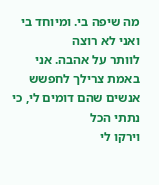מה שיפה בי. ומיוחד בי ואני לא רוצה
לוותר על אהבה. אני באמת צרילך לחפשש אנשים שהם דומים לי, כי נתתי הכל
וירקו לי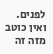לפנים. ואין כוטב מזה זה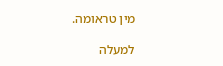מין טראומה.

למעלה